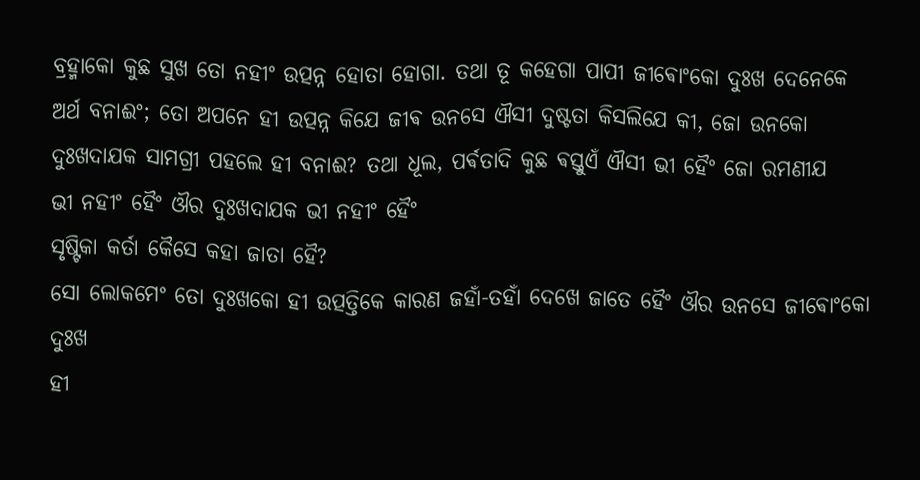ବ୍ରହ୍ମାକୋ କୁଛ ସୁଖ ତୋ ନହୀଂ ଉତ୍ପନ୍ନ ହୋତା ହୋଗା. ତଥା ତୂ କହେଗା ପାପୀ ଜୀଵୋଂକୋ ଦୁଃଖ ଦେନେକେ
ଅର୍ଥ ବନାଈଂ; ତୋ ଅପନେ ହୀ ଉତ୍ପନ୍ନ କିଯେ ଜୀଵ ଉନସେ ଐସୀ ଦୁଷ୍ଟତା କିସଲିଯେ କୀ, ଜୋ ଉନକୋ
ଦୁଃଖଦାଯକ ସାମଗ୍ରୀ ପହଲେ ହୀ ବନାଈ? ତଥା ଧୂଲ, ପର୍ଵତାଦି କୁଛ ଵସ୍ତୁଏଁ ଐସୀ ଭୀ ହୈଂ ଜୋ ରମଣୀଯ
ଭୀ ନହୀଂ ହୈଂ ଔର ଦୁଃଖଦାଯକ ଭୀ ନହୀଂ ହୈଂ
ସୃଷ୍ଟିକା କର୍ତା କୈସେ କହା ଜାତା ହୈ?
ସୋ ଲୋକମେଂ ତୋ ଦୁଃଖକୋ ହୀ ଉତ୍ପତ୍ତିକେ କାରଣ ଜହାଁ-ତହାଁ ଦେଖେ ଜାତେ ହୈଂ ଔର ଉନସେ ଜୀଵୋଂକୋ ଦୁଃଖ
ହୀ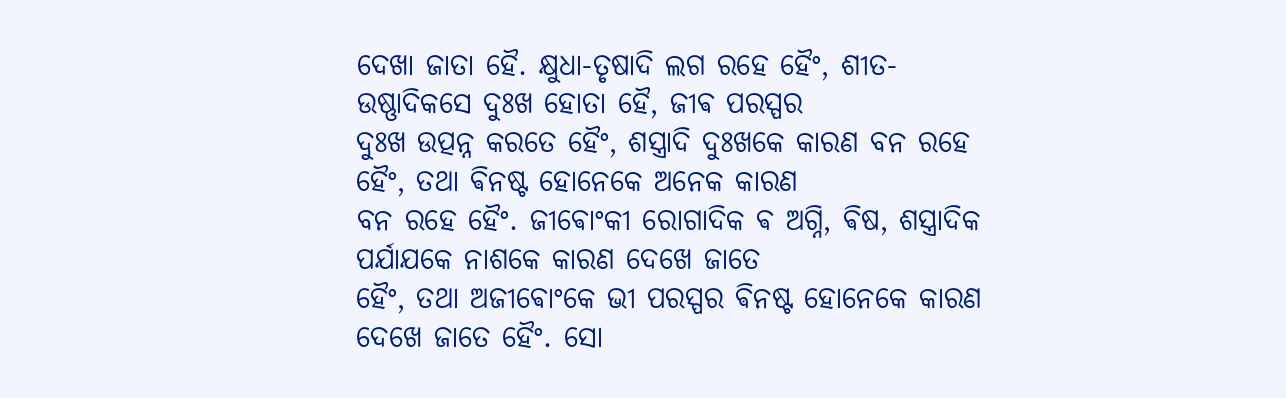ଦେଖା ଜାତା ହୈ. କ୍ଷୁଧା-ତୃଷାଦି ଲଗ ରହେ ହୈଂ, ଶୀତ-ଉଷ୍ଣାଦିକସେ ଦୁଃଖ ହୋତା ହୈ, ଜୀଵ ପରସ୍ପର
ଦୁଃଖ ଉତ୍ପନ୍ନ କରତେ ହୈଂ, ଶସ୍ତ୍ରାଦି ଦୁଃଖକେ କାରଣ ବନ ରହେ ହୈଂ, ତଥା ଵିନଷ୍ଟ ହୋନେକେ ଅନେକ କାରଣ
ବନ ରହେ ହୈଂ. ଜୀଵୋଂକୀ ରୋଗାଦିକ ଵ ଅଗ୍ନି, ଵିଷ, ଶସ୍ତ୍ରାଦିକ ପର୍ଯାଯକେ ନାଶକେ କାରଣ ଦେଖେ ଜାତେ
ହୈଂ, ତଥା ଅଜୀଵୋଂକେ ଭୀ ପରସ୍ପର ଵିନଷ୍ଟ ହୋନେକେ କାରଣ ଦେଖେ ଜାତେ ହୈଂ. ସୋ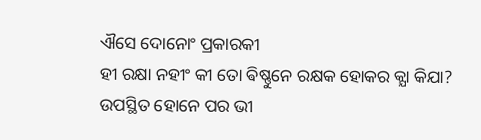ଐସେ ଦୋନୋଂ ପ୍ରକାରକୀ
ହୀ ରକ୍ଷା ନହୀଂ କୀ ତୋ ଵିଷ୍ଣୁନେ ରକ୍ଷକ ହୋକର କ୍ଯା କିଯା?
ଉପସ୍ଥିତ ହୋନେ ପର ଭୀ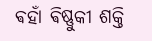ଵହାଁ ଵିଷ୍ଣୁକୀ ଶକ୍ତି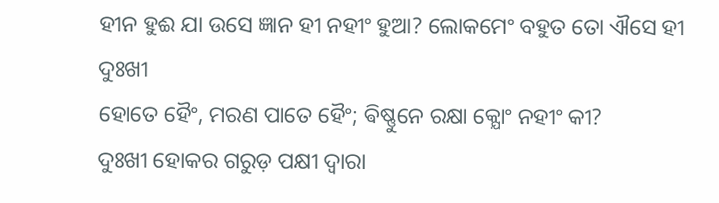ହୀନ ହୁଈ ଯା ଉସେ ଜ୍ଞାନ ହୀ ନହୀଂ ହୁଆ? ଲୋକମେଂ ବହୁତ ତୋ ଐସେ ହୀ ଦୁଃଖୀ
ହୋତେ ହୈଂ, ମରଣ ପାତେ ହୈଂ; ଵିଷ୍ଣୁନେ ରକ୍ଷା କ୍ଯୋଂ ନହୀଂ କୀ?
ଦୁଃଖୀ ହୋକର ଗରୁଡ଼ ପକ୍ଷୀ ଦ୍ଵାରା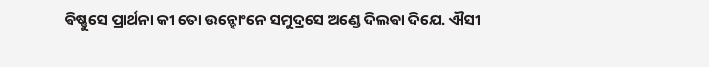ଵିଷ୍ଣୁସେ ପ୍ରାର୍ଥନା କୀ ତୋ ଉନ୍ହୋଂନେ ସମୁଦ୍ରସେ ଅଣ୍ଡେ ଦିଲଵା ଦିଯେ. ଐସୀ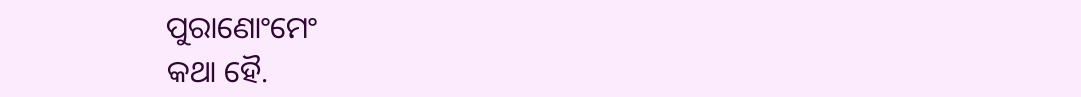ପୁରାଣୋଂମେଂ
କଥା ହୈ.